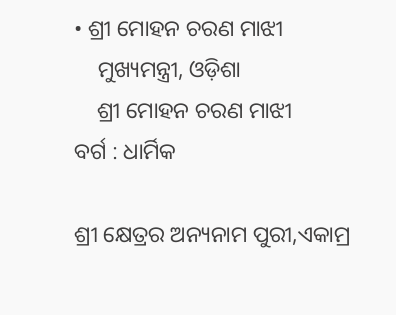• ଶ୍ରୀ ମୋହନ ଚରଣ ମାଝୀ
    ମୁଖ୍ୟମନ୍ତ୍ରୀ, ଓଡ଼ିଶା
    ଶ୍ରୀ ମୋହନ ଚରଣ ମାଝୀ
ବର୍ଗ : ଧାର୍ମିକ

ଶ୍ରୀ କ୍ଷେତ୍ରର ଅନ୍ୟନାମ ପୁରୀ,ଏକାମ୍ର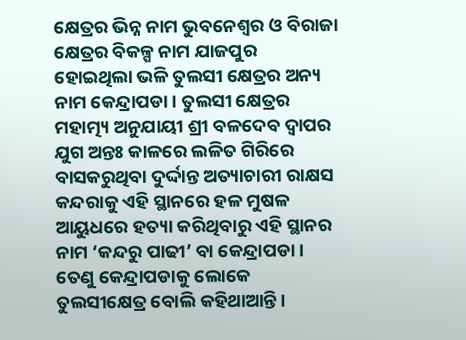କ୍ଷେତ୍ରର ଭିନ୍ନ ନାମ ଭୁବନେଶ୍ଵର ଓ ବିରାଜା କ୍ଷେତ୍ରର ବିକଳ୍ପ ନାମ ଯାଜପୁର ହୋଇଥିଲା ଭଳି ତୁଲସୀ କ୍ଷେତ୍ରର ଅନ୍ୟ ନାମ କେନ୍ଦ୍ରାପଡା । ତୁଲସୀ କ୍ଷେତ୍ରର ମହାତ୍ମ୍ୟ ଅନୁଯାୟୀ ଶ୍ରୀ ବଳଦେବ ଦ୍ଵାପର ଯୁଗ ଅନ୍ତଃ କାଳରେ ଲଳିତ ଗିରିରେ ବାସକରୁଥିବା ଦୁର୍ଦ୍ଦାନ୍ତ ଅତ୍ୟାଚାରୀ ରାକ୍ଷସ କନ୍ଦରାକୁ ଏହି ସ୍ଥାନରେ ହଳ ମୁଷଳ ଆୟୁଧରେ ହତ୍ୟା କରିଥିବାରୁ ଏହି ସ୍ଥାନର ନାମ ‘କନ୍ଦରୁ ପାଢୀ’ ବା କେନ୍ଦ୍ରାପଡା । ତେଣୁ କେନ୍ଦ୍ରାପଡାକୁ ଲୋକେ ତୁଲସୀକ୍ଷେତ୍ର ବୋଲି କହିଥାଆନ୍ତି ।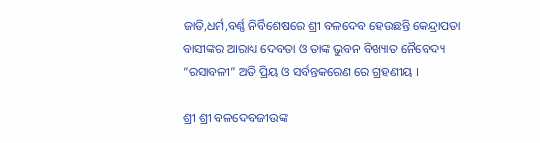ଜାତି,ଧର୍ମ,ବର୍ଣ୍ଣ ନିର୍ବିଶେଷରେ ଶ୍ରୀ ବଳଦେବ ହେଉଛନ୍ତି କେନ୍ଦ୍ରାପଡା ବାସୀଙ୍କର ଆରାଧ୍ୟ ଦେବତା ଓ ତାଙ୍କ ଭୁବନ ବିଖ୍ୟାତ ନୈବେଦ୍ୟ “ରସାବଳୀ” ଅତି ପ୍ରିୟ ଓ ସର୍ବନ୍ତକରେଣ ରେ ଗ୍ରହଣୀୟ ।

ଶ୍ରୀ ଶ୍ରୀ ବଳଦେବଜୀଉଙ୍କ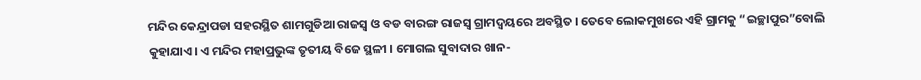ମନ୍ଦିର କେନ୍ଦ୍ରାପଡା ସହରସ୍ଥିତ ଶାମଗୁଡିଆ ରାଜସ୍ୱ ଓ ବଡ ବାରଙ୍ଗ ରାଜସ୍ୱ ଗ୍ରାମଦ୍ୱୟରେ ଅବସ୍ଥିତ । ତେବେ ଲୋକମୁଖରେ ଏହି ଗ୍ରାମକୁ “ଇଚ୍ଛାପୁର”ବୋଲି କୁହାଯାଏ। ଏ ମନ୍ଦିର ମହାପ୍ରଭୁଙ୍କ ତୃତୀୟ ବିଜେ ସ୍ଥଳୀ । ମୋଗଲ ସୁବାଦାର ଖାନ-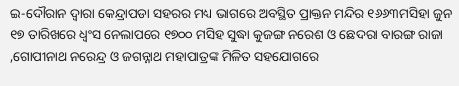ଇ-ଦୌରାନ ଦ୍ଵାରା କେନ୍ଦ୍ରାପଡା ସହରର ମଧ୍ୟ ଭାଗରେ ଅବସ୍ଥିତ ପ୍ରାକ୍ତନ ମନ୍ଦିର ୧୬୬୩ମସିହା ଜୁନ ୧୭ ତାରିଖରେ ଧ୍ଵଂସ ନେଲାପରେ ୧୭୦୦ ମସିହ ସୁଦ୍ଧା କୁଜଙ୍ଗ ନରେଶ ଓ ଛେଦରା ବାରଙ୍ଗ ରାଜା ,ଗୋପୀନାଥ ନରେନ୍ଦ୍ର ଓ ଜଗନ୍ନାଥ ମହାପାତ୍ରଙ୍କ ମିଳିତ ସହଯୋଗରେ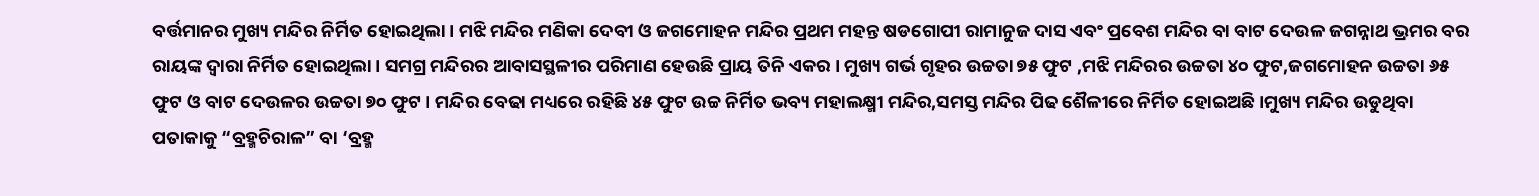ବର୍ତ୍ତମାନର ମୁଖ୍ୟ ମନ୍ଦିର ନିର୍ମିତ ହୋଇଥିଲା । ମଝି ମନ୍ଦିର ମଣିକା ଦେବୀ ଓ ଜଗମୋହନ ମନ୍ଦିର ପ୍ରଥମ ମହନ୍ତ ଷଡଗୋପୀ ରାମାନୁଜ ଦାସ ଏବଂ ପ୍ରବେଶ ମନ୍ଦିର ବା ବାଟ ଦେଉଳ ଜଗନ୍ନାଥ ଭ୍ରମର ବର ରାୟଙ୍କ ଦ୍ଵାରା ନିର୍ମିତ ହୋଇଥିଲା । ସମଗ୍ର ମନ୍ଦିରର ଆବାସସ୍ଥଳୀର ପରିମାଣ ହେଉଛି ପ୍ରାୟ ତିନି ଏକର । ମୁଖ୍ୟ ଗର୍ଭ ଗୃହର ଉଚ୍ଚତା ୭୫ ଫୁଟ ,ମଝି ମନ୍ଦିରର ଉଚ୍ଚତା ୪୦ ଫୁଟ,ଜଗମୋହନ ଉଚ୍ଚତା ୬୫ ଫୁଟ ଓ ବାଟ ଦେଉଳର ଉଚ୍ଚତା ୭୦ ଫୁଟ । ମନ୍ଦିର ବେଢା ମଧ୍ୟରେ ରହିଛି ୪୫ ଫୁଟ ଉଚ୍ଚ ନିର୍ମିତ ଭବ୍ୟ ମହାଲକ୍ଷ୍ମୀ ମନ୍ଦିର,ସମସ୍ତ ମନ୍ଦିର ପିଢ ଶୈଳୀରେ ନିର୍ମିତ ହୋଇଅଛି ।ମୁଖ୍ୟ ମନ୍ଦିର ଉଡୁଥିବା ପତାକାକୁ “ବ୍ରହ୍ମଚିରାଳ” ବା ‘ବ୍ରହ୍ମ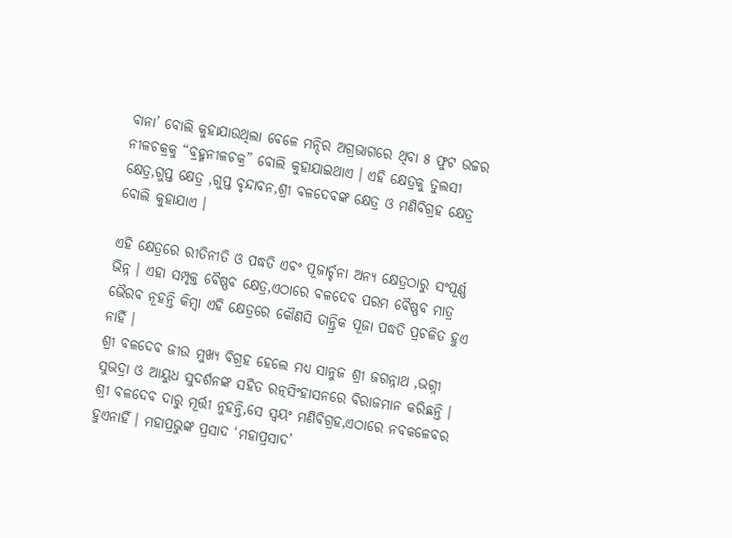ବାନା’ ବୋଲି କୁହାଯାଉଥିଲା ବେଳେ ମନ୍ଦିର ଅଗ୍ରଭାଗରେ ଥିବା ୫ ଫୁଟ ଉଚ୍ଚର ନୀଳଚକ୍ରକୁ “ବ୍ରହ୍ମନୀଳଚକ୍ର” ବୋଲି କୁହାଯାଇଥାଏ । ଏହି କ୍ଷେତ୍ରକୁ ତୁଲସୀ କ୍ଷେତ୍ର,ଗୁପ୍ତ କ୍ଷେତ୍ର ,ଗୁପ୍ତ ବୃନ୍ଦାବନ,ଶ୍ରୀ ବଳଦେବଙ୍କ କ୍ଷେତ୍ର ଓ ମଣିବିଗ୍ରହ କ୍ଷେତ୍ର ବୋଲି କୁହାଯାଏ ।

ଏହି କ୍ଷେତ୍ରରେ ରୀତିନୀତି ଓ ପଦ୍ଧତି ଏବଂ ପୂଜାର୍ଚ୍ଚନା ଅନ୍ୟ କ୍ଷେତ୍ରଠାରୁ ସଂପୂର୍ଣ୍ଣ ଭିନ୍ନ । ଏହା ସମ୍ପୃକ୍ତ ବୈଷ୍ଣବ କ୍ଷେତ୍ର,ଏଠାରେ ବଳଦେବ ପରମ ବୈଷ୍ଣବ ମାତ୍ର ଭୈରବ ନୂହନ୍ତି କିମ୍ବା ଏହି କ୍ଷେତ୍ରରେ କୌଣସି ତାନ୍ତ୍ରିକ ପୂଜା ପଦ୍ଧତି ପ୍ରଚଳିତ ହୁଏ ନାହିଁ ।
ଶ୍ରୀ ବଳଦେବ ଜୀଉ ମୁଖ୍ୟ ବିଗ୍ରହ ହେଲେ ମଧ୍ୟ ସାନୁଜ ଶ୍ରୀ ଜଗନ୍ନାଥ ,ଭଗ୍ନୀ ସୁଭଦ୍ରା ଓ ଆୟୁଧ ସୁଦର୍ଶନଙ୍କ ସହିତ ରତ୍ନସିଂହାସନରେ ବିରାଜମାନ କରିଛନ୍ତି । ଶ୍ରୀ ବଳଦେବ ଦାରୁ ମୂର୍ତ୍ତୀ ନୁହନ୍ତି,ସେ ସ୍ଵୟଂ ମଣିବିଗ୍ରହ,ଏଠାରେ ନବକଳେବର ହୁଏନାହିଁ । ମହାପ୍ରଭୁଙ୍କ ପ୍ରସାଦ ‘ମହାପ୍ରସାଦ’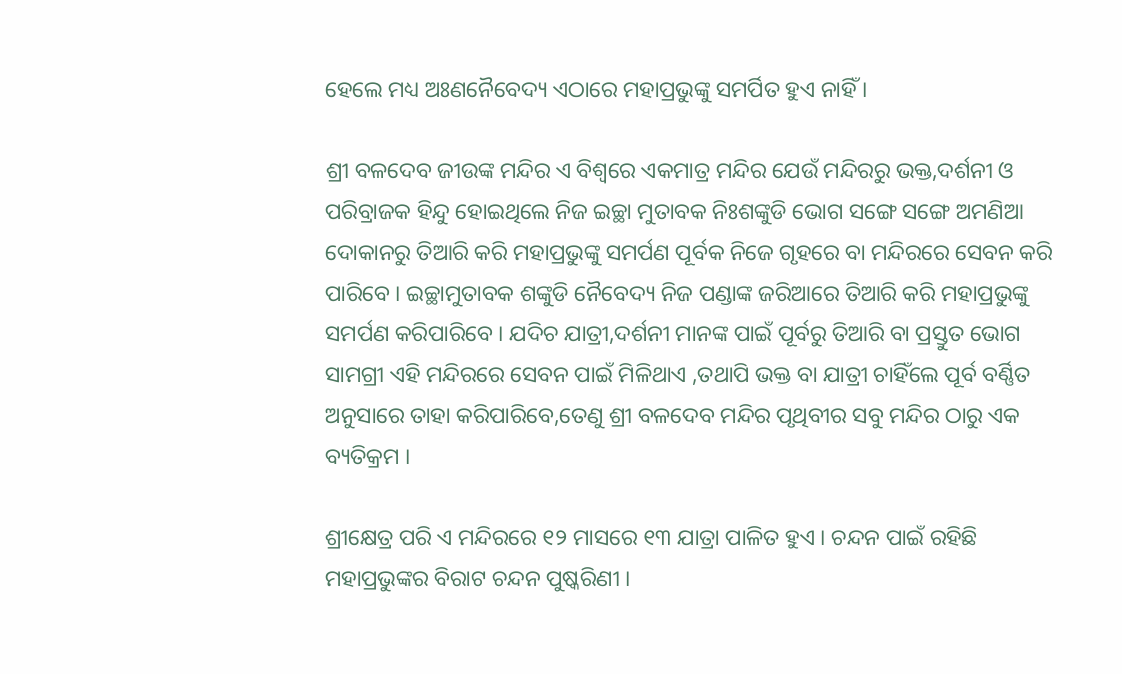ହେଲେ ମଧ୍ୟ ଅଃଣନୈବେଦ୍ୟ ଏଠାରେ ମହାପ୍ରଭୁଙ୍କୁ ସମର୍ପିତ ହୁଏ ନାହିଁ ।

ଶ୍ରୀ ବଳଦେବ ଜୀଉଙ୍କ ମନ୍ଦିର ଏ ବିଶ୍ଵରେ ଏକମାତ୍ର ମନ୍ଦିର ଯେଉଁ ମନ୍ଦିରରୁ ଭକ୍ତ,ଦର୍ଶନୀ ଓ ପରିବ୍ରାଜକ ହିନ୍ଦୁ ହୋଇଥିଲେ ନିଜ ଇଚ୍ଛା ମୁତାବକ ନିଃଶଙ୍କୁଡି ଭୋଗ ସଙ୍ଗେ ସଙ୍ଗେ ଅମଣିଆ ଦୋକାନରୁ ତିଆରି କରି ମହାପ୍ରଭୁଙ୍କୁ ସମର୍ପଣ ପୂର୍ବକ ନିଜେ ଗୃହରେ ବା ମନ୍ଦିରରେ ସେବନ କରି ପାରିବେ । ଇଚ୍ଛାମୁତାବକ ଶଙ୍କୁଡି ନୈବେଦ୍ୟ ନିଜ ପଣ୍ଡାଙ୍କ ଜରିଆରେ ତିଆରି କରି ମହାପ୍ରଭୁଙ୍କୁ ସମର୍ପଣ କରିପାରିବେ । ଯଦିଚ ଯାତ୍ରୀ,ଦର୍ଶନୀ ମାନଙ୍କ ପାଇଁ ପୂର୍ବରୁ ତିଆରି ବା ପ୍ରସ୍ତୁତ ଭୋଗ ସାମଗ୍ରୀ ଏହି ମନ୍ଦିରରେ ସେବନ ପାଇଁ ମିଳିଥାଏ ,ତଥାପି ଭକ୍ତ ବା ଯାତ୍ରୀ ଚାହିଁଲେ ପୂର୍ବ ବର୍ଣ୍ଣିତ ଅନୁସାରେ ତାହା କରିପାରିବେ,ତେଣୁ ଶ୍ରୀ ବଳଦେବ ମନ୍ଦିର ପୃଥିବୀର ସବୁ ମନ୍ଦିର ଠାରୁ ଏକ ବ୍ୟତିକ୍ରମ ।

ଶ୍ରୀକ୍ଷେତ୍ର ପରି ଏ ମନ୍ଦିରରେ ୧୨ ମାସରେ ୧୩ ଯାତ୍ରା ପାଳିତ ହୁଏ । ଚନ୍ଦନ ପାଇଁ ରହିଛି ମହାପ୍ରଭୁଙ୍କର ବିରାଟ ଚନ୍ଦନ ପୁଷ୍କରିଣୀ ।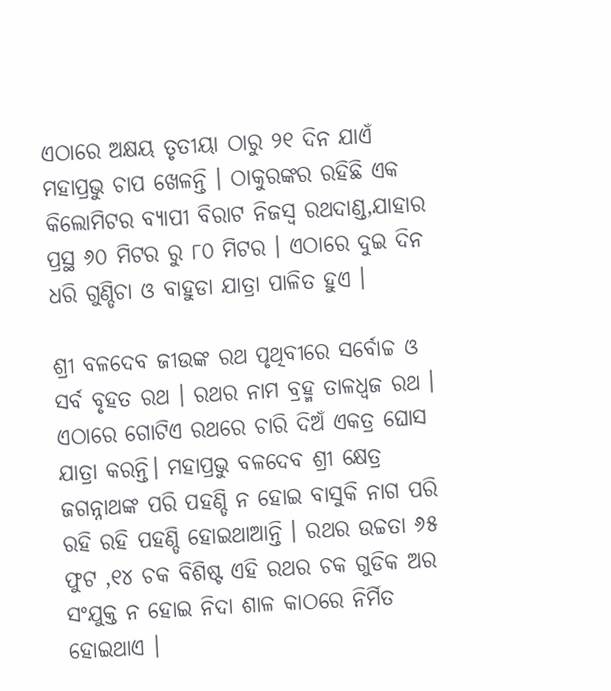ଏଠାରେ ଅକ୍ଷୟ ତୃତୀୟା ଠାରୁ ୨୧ ଦିନ ଯାଏଁ ମହାପ୍ରଭୁ ଚାପ ଖେଳନ୍ତି । ଠାକୁରଙ୍କର ରହିଛି ଏକ କିଲୋମିଟର ବ୍ୟାପୀ ବିରାଟ ନିଜସ୍ଵ ରଥଦାଣ୍ଡ,ଯାହାର ପ୍ରସ୍ଥ ୬୦ ମିଟର ରୁ ୮୦ ମିଟର । ଏଠାରେ ଦୁଇ ଦିନ ଧରି ଗୁଣ୍ଡିଚା ଓ ବାହୁଡା ଯାତ୍ରା ପାଳିତ ହୁଏ ।

ଶ୍ରୀ ବଳଦେବ ଜୀଉଙ୍କ ରଥ ପୃଥିବୀରେ ସର୍ବୋଚ୍ଚ ଓ ସର୍ବ ବୃହତ ରଥ । ରଥର ନାମ ବ୍ରହ୍ମ ତାଳଧ୍ଵଜ ରଥ । ଏଠାରେ ଗୋଟିଏ ରଥରେ ଚାରି ଦିଅଁ ଏକତ୍ର ଘୋସ ଯାତ୍ରା କରନ୍ତି। ମହାପ୍ରଭୁ ବଳଦେବ ଶ୍ରୀ କ୍ଷେତ୍ର ଜଗନ୍ନାଥଙ୍କ ପରି ପହଣ୍ଡି ନ ହୋଇ ବାସୁକି ନାଗ ପରି ରହି ରହି ପହଣ୍ଡି ହୋଇଥାଆନ୍ତି । ରଥର ଉଚ୍ଚତା ୬୫ ଫୁଟ ,୧୪ ଚକ ବିଶିଷ୍ଟ ଏହି ରଥର ଚକ ଗୁଡିକ ଅର ସଂଯୁକ୍ତ ନ ହୋଇ ନିଦା ଶାଳ କାଠରେ ନିର୍ମିତ ହୋଇଥାଏ ।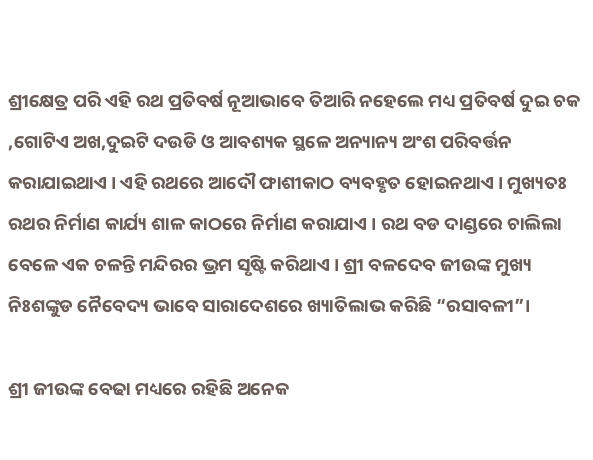ଶ୍ରୀକ୍ଷେତ୍ର ପରି ଏହି ରଥ ପ୍ରତିବର୍ଷ ନୂଆଭାବେ ତିଆରି ନହେଲେ ମଧ୍ୟ ପ୍ରତିବର୍ଷ ଦୁଇ ଚକ ,ଗୋଟିଏ ଅଖ,ଦୁଇଟି ଦଉଡି ଓ ଆବଶ୍ୟକ ସ୍ଥଳେ ଅନ୍ୟାନ୍ୟ ଅଂଶ ପରିବର୍ତ୍ତନ କରାଯାଇଥାଏ । ଏହି ରଥରେ ଆଦୌ ଫାଶୀକାଠ ବ୍ୟବହୃତ ହୋଇନଥାଏ । ମୁଖ୍ୟତଃ ରଥର ନିର୍ମାଣ କାର୍ଯ୍ୟ ଶାଳ କାଠରେ ନିର୍ମାଣ କରାଯାଏ । ରଥ ବଡ ଦାଣ୍ଡରେ ଚାଲିଲା ବେଳେ ଏକ ଚଳନ୍ତି ମନ୍ଦିରର ଭ୍ରମ ସୃଷ୍ଟି କରିଥାଏ । ଶ୍ରୀ ବଳଦେବ ଜୀଉଙ୍କ ମୁଖ୍ୟ ନିଃଶଙ୍କୁଡ ନୈବେଦ୍ୟ ଭାବେ ସାରାଦେଶରେ ଖ୍ୟାତିଲାଭ କରିଛି “ରସାବଳୀ”।

ଶ୍ରୀ ଜୀଉଙ୍କ ବେଢା ମଧ୍ୟରେ ରହିଛି ଅନେକ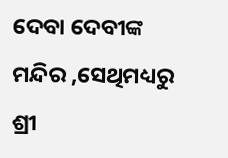ଦେବା ଦେବୀଙ୍କ ମନ୍ଦିର ,ସେଥିମଧ୍ୟରୁ ଶ୍ରୀ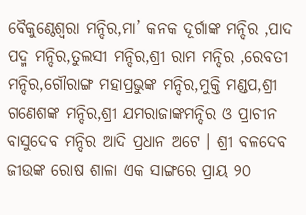ବୈକୁଣ୍ଠେଶ୍ଵରା ମନ୍ଦିର,ମା’ କନକ ଦୂର୍ଗାଙ୍କ ମନ୍ଦିର ,ପାଦ ପଦ୍ମ ମନ୍ଦିର,ତୁଲସୀ ମନ୍ଦିର,ଶ୍ରୀ ରାମ ମନ୍ଦିର ,ରେବତୀ ମନ୍ଦିର,ଗୌରାଙ୍ଗ ମହାପ୍ରଭୁଙ୍କ ମନ୍ଦିର,ମୁକ୍ତି ମଣ୍ଡପ,ଶ୍ରୀ ଗଣେଶଙ୍କ ମନ୍ଦିର,ଶ୍ରୀ ଯମରାଜାଙ୍କମନ୍ଦିର ଓ ପ୍ରାଚୀନ ବାସୁଦେବ ମନ୍ଦିର ଆଦି ପ୍ରଧାନ ଅଟେ । ଶ୍ରୀ ବଳଦେବ ଜୀଉଙ୍କ ରୋଷ ଶାଳା ଏକ ସାଙ୍ଗରେ ପ୍ରାୟ ୨୦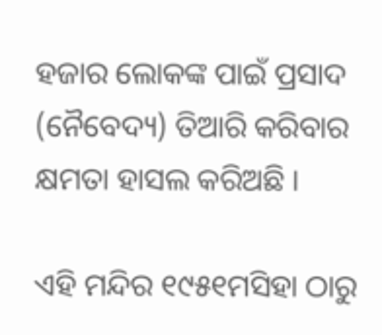ହଜାର ଲୋକଙ୍କ ପାଇଁ ପ୍ରସାଦ (ନୈବେଦ୍ୟ) ତିଆରି କରିବାର କ୍ଷମତା ହାସଲ କରିଅଛି ।

ଏହି ମନ୍ଦିର ୧୯୫୧ମସିହା ଠାରୁ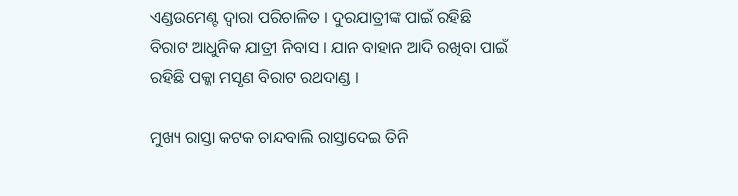ଏଣ୍ଡଉମେଣ୍ଟ ଦ୍ଵାରା ପରିଚାଳିତ । ଦୁରଯାତ୍ରୀଙ୍କ ପାଇଁ ରହିଛି ବିରାଟ ଆଧୁନିକ ଯାତ୍ରୀ ନିବାସ । ଯାନ ବାହାନ ଆଦି ରଖିବା ପାଇଁ ରହିଛି ପକ୍କା ମସୃଣ ବିରାଟ ରଥଦାଣ୍ଡ ।

ମୁଖ୍ୟ ରାସ୍ତା କଟକ ଚାନ୍ଦବାଲି ରାସ୍ତାଦେଇ ତିନି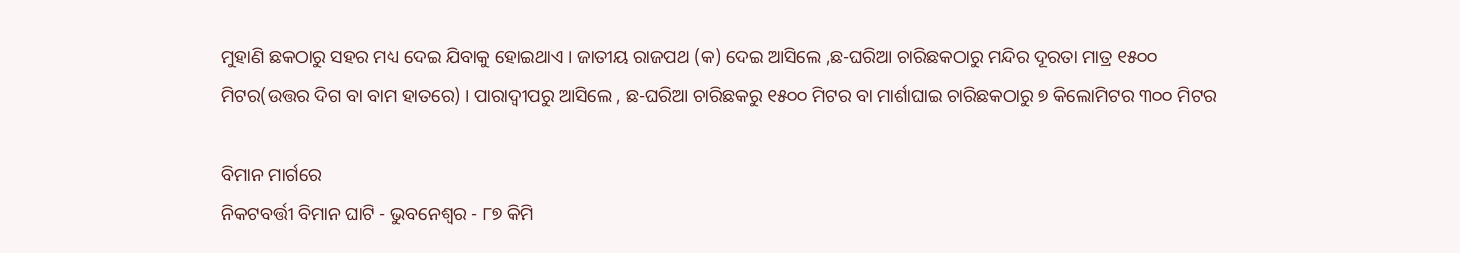ମୁହାଣି ଛକଠାରୁ ସହର ମଧ୍ୟ ଦେଇ ଯିବାକୁ ହୋଇଥାଏ । ଜାତୀୟ ରାଜପଥ (କ) ଦେଇ ଆସିଲେ ,ଛ-ଘରିଆ ଚାରିଛକଠାରୁ ମନ୍ଦିର ଦୂରତା ମାତ୍ର ୧୫୦୦ ମିଟର(ଉତ୍ତର ଦିଗ ବା ବାମ ହାତରେ) । ପାରାଦ୍ଵୀପରୁ ଆସିଲେ , ଛ-ଘରିଆ ଚାରିଛକରୁ ୧୫୦୦ ମିଟର ବା ମାର୍ଶାଘାଇ ଚାରିଛକଠାରୁ ୭ କିଲୋମିଟର ୩୦୦ ମିଟର

ବିମାନ ମାର୍ଗରେ
ନିକଟବର୍ତ୍ତୀ ବିମାନ ଘାଟି - ଭୁବନେଶ୍ବର - ୮୭ କିମି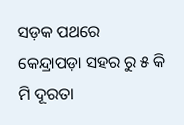ସଡ଼କ ପଥରେ
କେନ୍ଦ୍ରାପଡ଼ା ସହର ରୁ ୫ କି ମି ଦୂରତା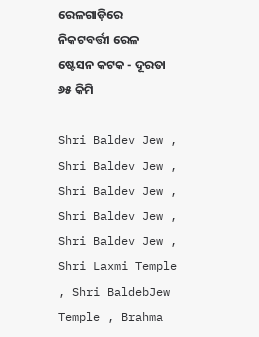ରେଳଗାଡ଼ିରେ
ନିକଟବର୍ତ୍ତୀ ରେଳ ଷ୍ଟେସନ କଟକ - ଦୂରତା ୬୫ କିମି

Shri Baldev Jew , Shri Baldev Jew , Shri Baldev Jew , Shri Baldev Jew , Shri Baldev Jew , Shri Laxmi Temple , Shri BaldebJew Temple , Brahma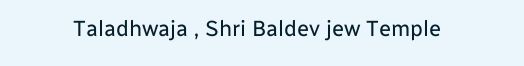Taladhwaja , Shri Baldev jew Temple